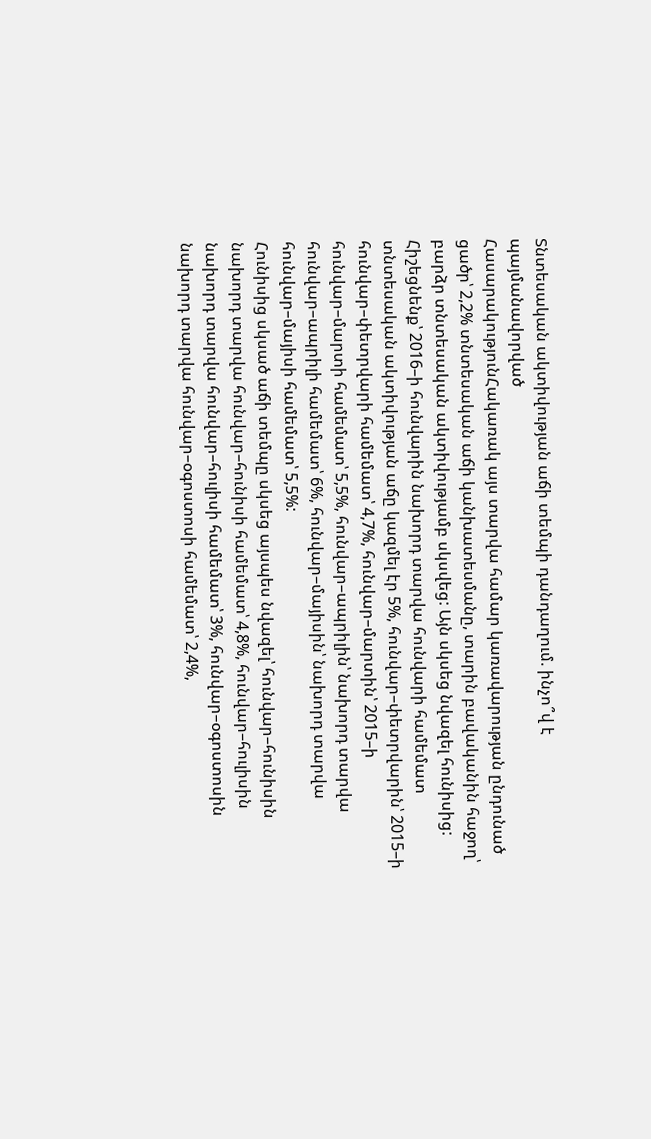Տնտեսական ակտիվության աճի տեմպի դանդաղում. ինչո՞վ է պայմանավորված
ՀասարակությունՀակառակ այս տարվա համար կառավարության ընդունած ցածր՝ 2,2% տնտեսական աճի կանխատեսմանը, տարին բավականին հաջող՝ բարձր տնտեսական ակտիվությամբ սկսվեց: Այն սկսեց նվազել հունիսից: Հիշեցնենք՝ 2016–ի հունվարին նախորդ տարվա հունվարի համեմատ տնտեսական ակտիվության աճը կազմել էր 5%, հունվար–փետրվարին՝ 2015–ի հունվար–փետրվարի համեմատ՝ 4,7%, հունվար–մարտին՝ 2015–ի հունվար–մարտի համեմատ՝ 5,5%, հունվար–ապրիլին՝ նախորդ տարվա հունվար–ապրիլի համեմատ՝ 6%, հունվար–մայիսին՝ նախորդ տարվա հունվար–մայիսի համեմատ՝ 5,5%:
Հունիսից սկսած աճի տեմպը սկսեց այսպես նվազել՝ հունվար–հունիսին նախորդ տարվա հունվար–հունիսի համեմատ՝ 4,8%, հունվար–հուլիսին նախորդ տարվա հունվար–հուլիսի համեմատ՝ 3%, հունվար–օգոստոսին նախորդ տարվա հունվար–օգոստոսի համեմատ՝ 2,4%,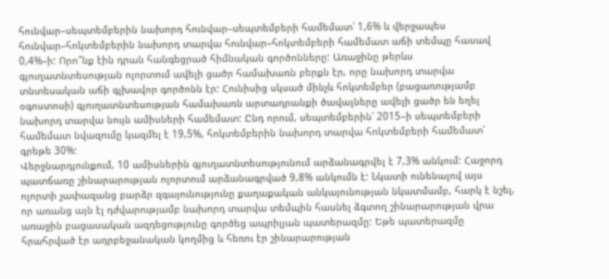հունվար–սեպտեմբերին նախորդ հունվար–սեպտեմբերի համեմատ՝ 1,6% և վերջապես հունվար–հոկտեմբերին նախորդ տարվա հունվար–հոկտեմբերի համեմատ աճի տեմպը հասավ 0,4%–ի: Որո՞նք էին դրան հանգեցրած հիմնական գործոնները: Առաջինը թերևս գյուղատնտեսության ոլորտում ավելի ցածր համախառն բերքն էր, որը նախորդ տարվա տնտեսական աճի գլխավոր գործոնն էր: Հունիսից սկսած մինչև հոկտեմբեր (բացառությամբ օգոստոսի) գյուղատնտեսության համախառն արտադրանքի ծավալները ավելի ցածր են եղել նախորդ տարվա նույն ամիսների համեմատ: Ընդ որում, սեպտեմբերին՝ 2015–ի սեպտեմբերի համեմատ նվազումը կազմել է 19,5%, հոկտեմբերին նախորդ տարվա հոկտեմբերի համեմատ՝ գրեթե 30%:
Վերջնարդյունքում, 10 ամիսներին գյուղատնտեսությունում արձանագրվել է 7,3% անկում: Հաջորդ պատճառը շինարարության ոլորտում արձանագրված 9,8% անկումն է: Նկատի ունենալով այս ոլորտի չափազանց բարձր զգայունությունը քաղաքական անկայունության նկատմամբ, հարկ է նշել, որ առանց այն էլ դժվարությամբ նախորդ տարվա տեմպին հասնել ձգտող շինարարության վրա առաջին բացասական ազդեցությունը գործեց ապրիլյան պատերազմը: Եթե պատերազմը հրահրված էր ադրբեջանական կողմից և հեռու էր շինարարության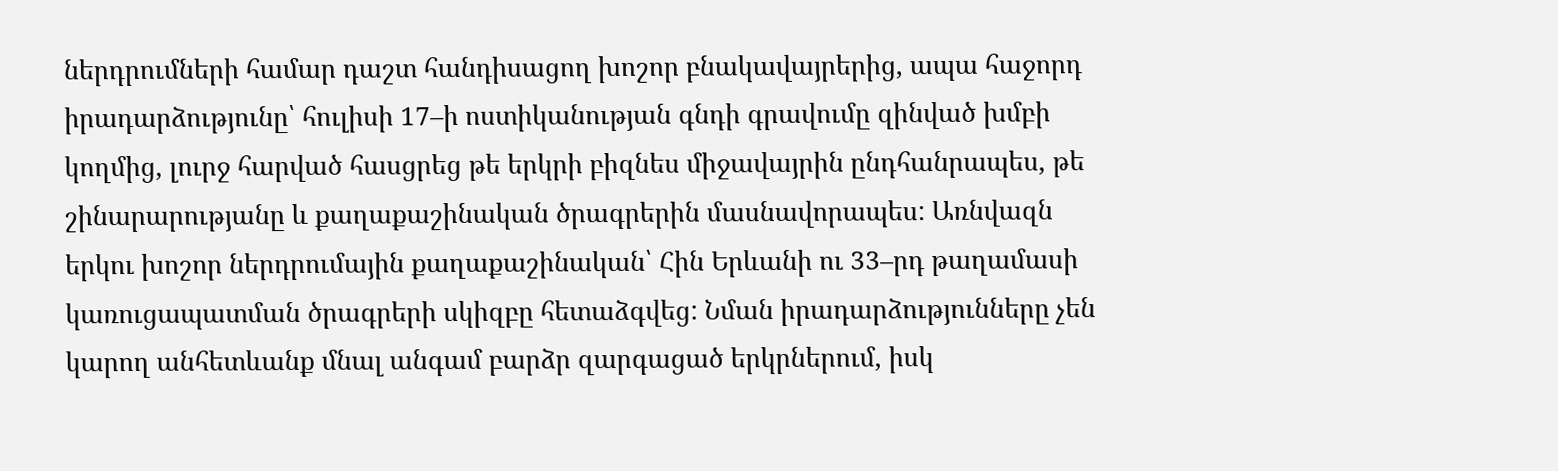ներդրումների համար դաշտ հանդիսացող խոշոր բնակավայրերից, ապա հաջորդ իրադարձությունը՝ հուլիսի 17–ի ոստիկանության գնդի գրավումը զինված խմբի կողմից, լուրջ հարված հասցրեց թե երկրի բիզնես միջավայրին ընդհանրապես, թե շինարարությանը և քաղաքաշինական ծրագրերին մասնավորապես: Առնվազն երկու խոշոր ներդրումային քաղաքաշինական՝ Հին Երևանի ու 33–րդ թաղամասի կառուցապատման ծրագրերի սկիզբը հետաձգվեց: Նման իրադարձությունները չեն կարող անհետևանք մնալ անգամ բարձր զարգացած երկրներում, իսկ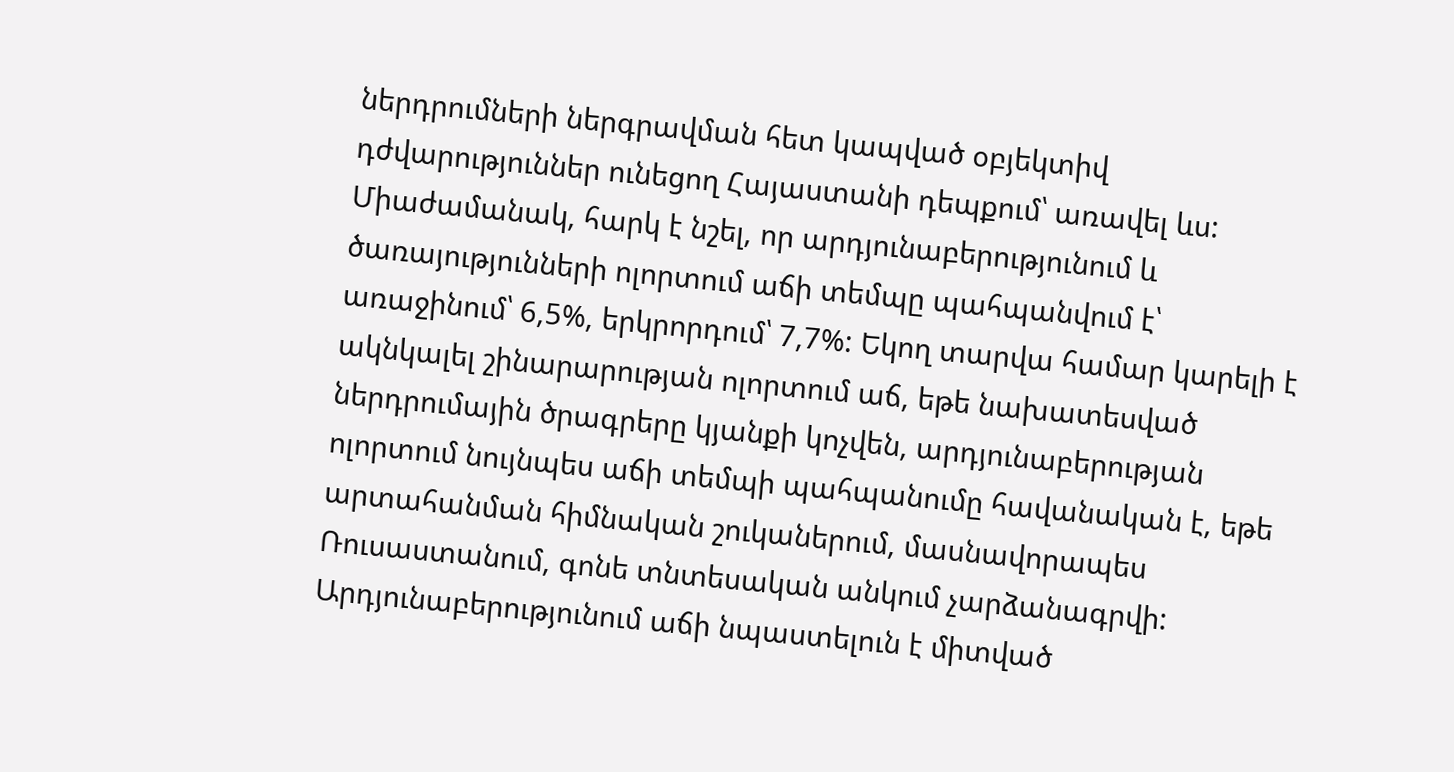ներդրումների ներգրավման հետ կապված օբյեկտիվ դժվարություններ ունեցող Հայաստանի դեպքում՝ առավել ևս: Միաժամանակ, հարկ է նշել, որ արդյունաբերությունում և ծառայությունների ոլորտում աճի տեմպը պահպանվում է՝ առաջինում՝ 6,5%, երկրորդում՝ 7,7%: Եկող տարվա համար կարելի է ակնկալել շինարարության ոլորտում աճ, եթե նախատեսված ներդրումային ծրագրերը կյանքի կոչվեն, արդյունաբերության ոլորտում նույնպես աճի տեմպի պահպանումը հավանական է, եթե արտահանման հիմնական շուկաներում, մասնավորապես Ռուսաստանում, գոնե տնտեսական անկում չարձանագրվի:
Արդյունաբերությունում աճի նպաստելուն է միտված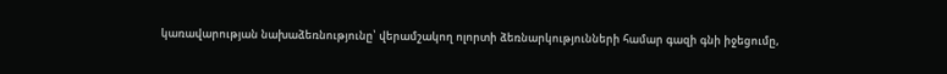կառավարության նախաձեռնությունը՝ վերամշակող ոլորտի ձեռնարկությունների համար գազի գնի իջեցումը,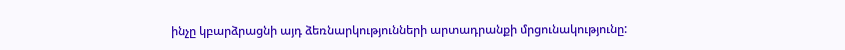ինչը կբարձրացնի այդ ձեռնարկությունների արտադրանքի մրցունակությունը: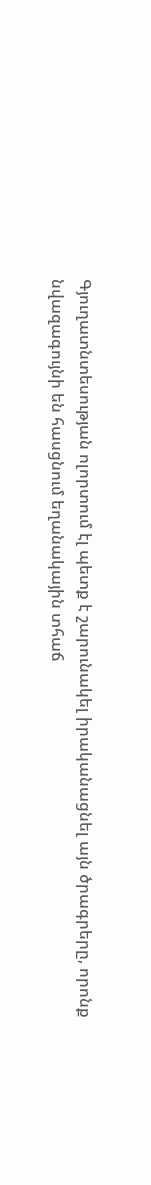Գյուղատնտեսության ոլորտում էլ պետք է շարունակել իրականացնել այն ծրագրերը, որոնք նվազագույնի են հասցնում եղանակային տհաճ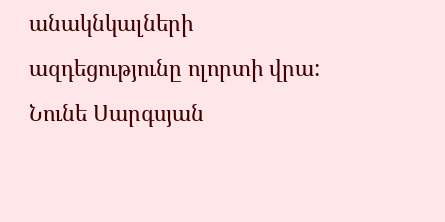անակնկալների ազդեցությունը ոլորտի վրա:
Նունե Սարգսյան